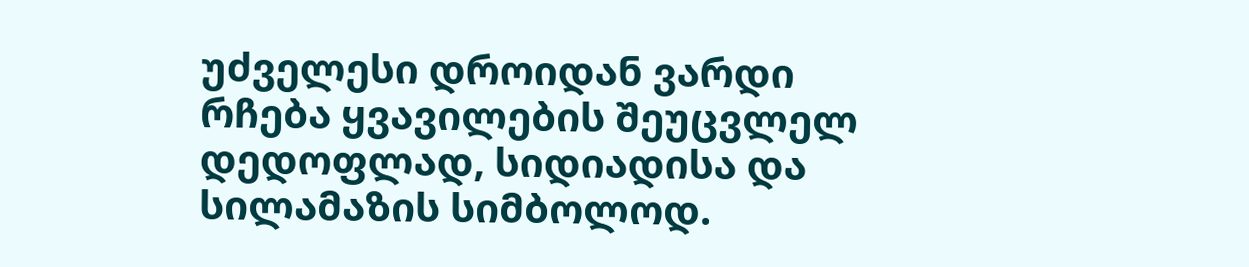უძველესი დროიდან ვარდი რჩება ყვავილების შეუცვლელ დედოფლად, სიდიადისა და სილამაზის სიმბოლოდ.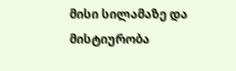მისი სილამაზე და მისტიურობა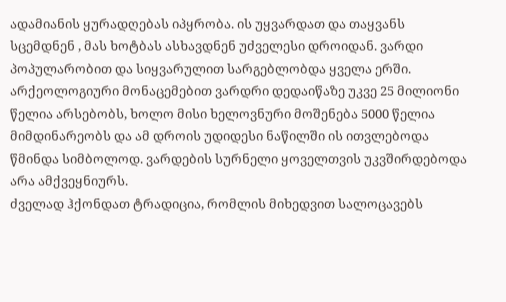ადამიანის ყურადღებას იპყრობა. ის უყვარდათ და თაყვანს სცემდნენ , მას ხოტბას ასხავდნენ უძველესი დროიდან. ვარდი პოპულარობით და სიყვარულით სარგებლობდა ყველა ერში. არქეოლოგიური მონაცემებით ვარდრი დედაიწაზე უკვე 25 მილიონი წელია არსებობს, ხოლო მისი ხელოვნური მოშენება 5000 წელია მიმდინარეობს და ამ დროის უდიდესი ნაწილში ის ითვლებოდა წმინდა სიმბოლოდ. ვარდების სურნელი ყოველთვის უკვშირდებოდა არა ამქვეყნიურს.
ძველად ჰქონდათ ტრადიცია, რომლის მიხედვით სალოცავებს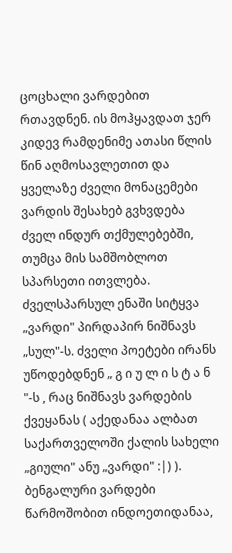ცოცხალი ვარდებით რთავდნენ. ის მოჰყავდათ ჯერ კიდევ რამდენიმე ათასი წლის წინ აღმოსავლეთით და ყველაზე ძველი მონაცემები ვარდის შესახებ გვხვდება ძველ ინდურ თქმულებებში, თუმცა მის სამშობლოთ სპარსეთი ითვლება. ძველსპარსულ ენაში სიტყვა „ვარდი" პირდაპირ ნიშნავს „სულ"-ს. ძველი პოეტები ირანს უწოდებდნენ „ გ ი უ ლ ი ს ტ ა ნ "-ს , რაც ნიშნავს ვარდების ქვეყანას ( აქედანაა ალბათ საქართველოში ქალის სახელი „გიული" ანუ „ვარდი" :|) ). ბენგალური ვარდები წარმოშობით ინდოეთიდანაა,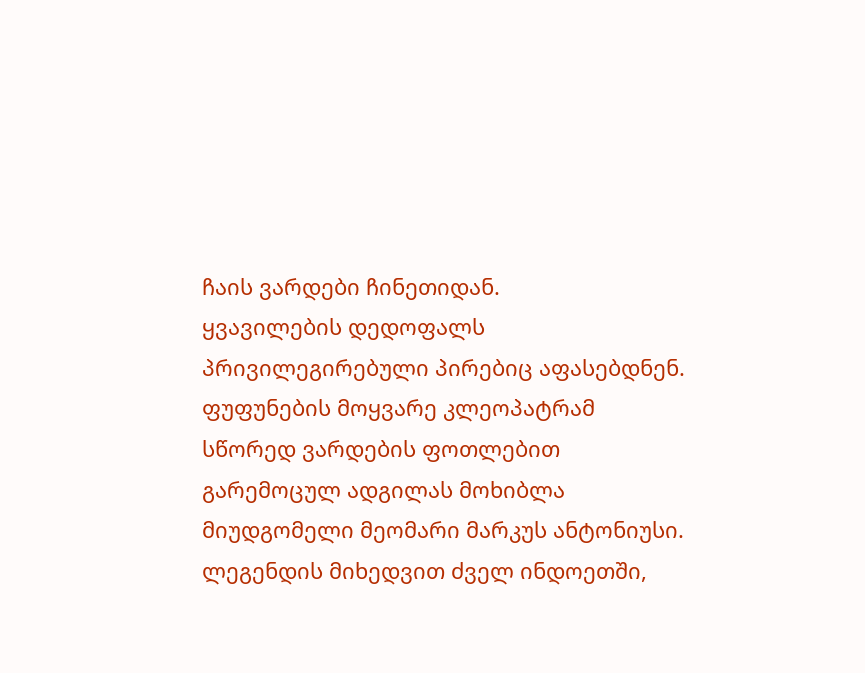ჩაის ვარდები ჩინეთიდან.
ყვავილების დედოფალს პრივილეგირებული პირებიც აფასებდნენ. ფუფუნების მოყვარე კლეოპატრამ სწორედ ვარდების ფოთლებით გარემოცულ ადგილას მოხიბლა მიუდგომელი მეომარი მარკუს ანტონიუსი. ლეგენდის მიხედვით ძველ ინდოეთში,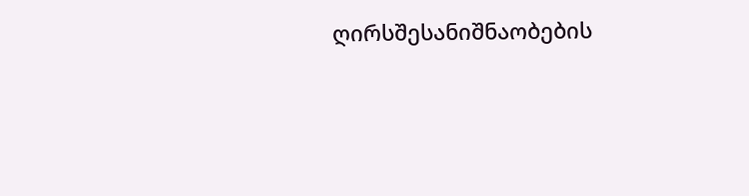ღირსშესანიშნაობების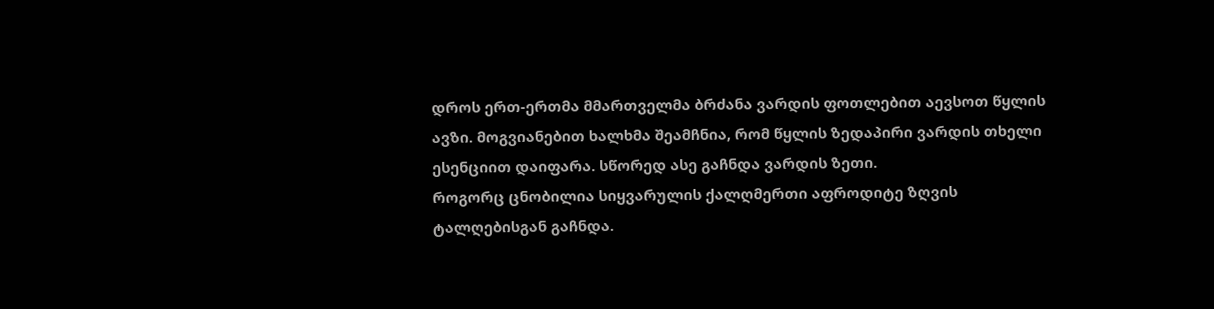დროს ერთ-ერთმა მმართველმა ბრძანა ვარდის ფოთლებით აევსოთ წყლის ავზი. მოგვიანებით ხალხმა შეამჩნია, რომ წყლის ზედაპირი ვარდის თხელი ესენციით დაიფარა. სწორედ ასე გაჩნდა ვარდის ზეთი.
როგორც ცნობილია სიყვარულის ქალღმერთი აფროდიტე ზღვის ტალღებისგან გაჩნდა.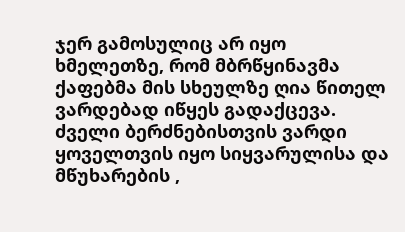ჯერ გამოსულიც არ იყო ხმელეთზე, რომ მბრწყინავმა ქაფებმა მის სხეულზე ღია წითელ ვარდებად იწყეს გადაქცევა.
ძველი ბერძნებისთვის ვარდი ყოველთვის იყო სიყვარულისა და მწუხარების ,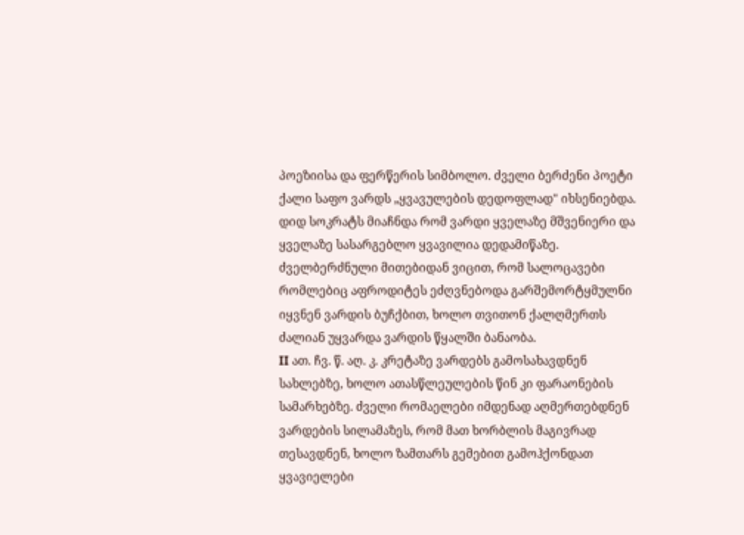პოეზიისა და ფერწერის სიმბოლო. ძველი ბერძენი პოეტი ქალი საფო ვარდს „ყვავულების დედოფლად" იხსენიებდა. დიდ სოკრატს მიაჩნდა რომ ვარდი ყველაზე მშვენიერი და ყველაზე სასარგებლო ყვავილია დედამიწაზე. ძველბერძნული მითებიდან ვიცით, რომ სალოცავები რომლებიც აფროდიტეს ეძღვნებოდა გარშემორტყმულნი იყვნენ ვარდის ბუჩქბით, ხოლო თვითონ ქალღმერთს ძალიან უყვარდა ვარდის წყალში ბანაობა.
II ათ. ჩვ. წ. აღ. კ. კრეტაზე ვარდებს გამოსახავდნენ სახლებზე, ხოლო ათასწლეულების წინ კი ფარაონების სამარხებზე. ძველი რომაელები იმდენად აღმერთებდნენ ვარდების სილამაზეს, რომ მათ ხორბლის მაგივრად თესავდნენ, ხოლო ზამთარს გემებით გამოჰქონდათ ყვავიელები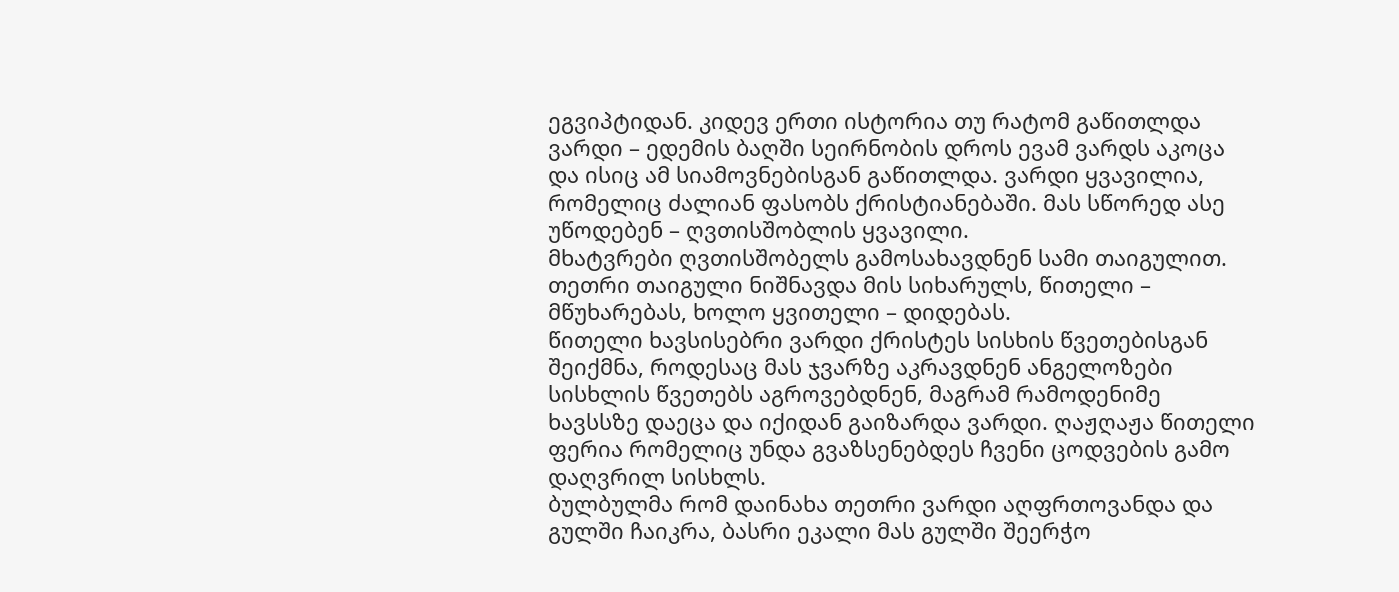ეგვიპტიდან. კიდევ ერთი ისტორია თუ რატომ გაწითლდა ვარდი – ედემის ბაღში სეირნობის დროს ევამ ვარდს აკოცა და ისიც ამ სიამოვნებისგან გაწითლდა. ვარდი ყვავილია, რომელიც ძალიან ფასობს ქრისტიანებაში. მას სწორედ ასე უწოდებენ – ღვთისშობლის ყვავილი.
მხატვრები ღვთისშობელს გამოსახავდნენ სამი თაიგულით. თეთრი თაიგული ნიშნავდა მის სიხარულს, წითელი – მწუხარებას, ხოლო ყვითელი – დიდებას.
წითელი ხავსისებრი ვარდი ქრისტეს სისხის წვეთებისგან შეიქმნა, როდესაც მას ჯვარზე აკრავდნენ ანგელოზები სისხლის წვეთებს აგროვებდნენ, მაგრამ რამოდენიმე ხავსსზე დაეცა და იქიდან გაიზარდა ვარდი. ღაჟღაჟა წითელი ფერია რომელიც უნდა გვაზსენებდეს ჩვენი ცოდვების გამო დაღვრილ სისხლს.
ბულბულმა რომ დაინახა თეთრი ვარდი აღფრთოვანდა და გულში ჩაიკრა, ბასრი ეკალი მას გულში შეერჭო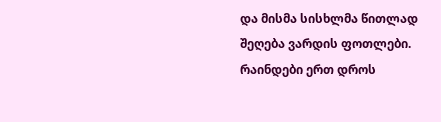და მისმა სისხლმა წითლად შეღება ვარდის ფოთლები.
რაინდები ერთ დროს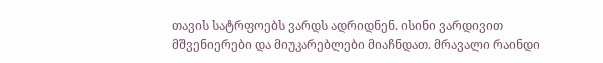თავის სატრფოებს ვარდს ადრიდნენ. ისინი ვარდივით მშვენიერები და მიუკარებლები მიაჩნდათ. მრავალი რაინდი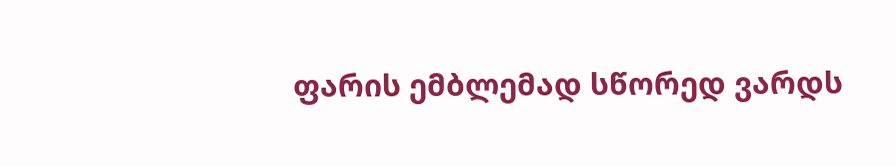ფარის ემბლემად სწორედ ვარდს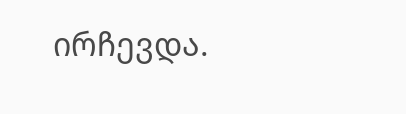ირჩევდა.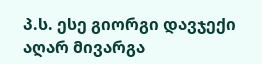პ.ს. ესე გიორგი დავჯექი აღარ მივარგა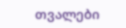თვალები